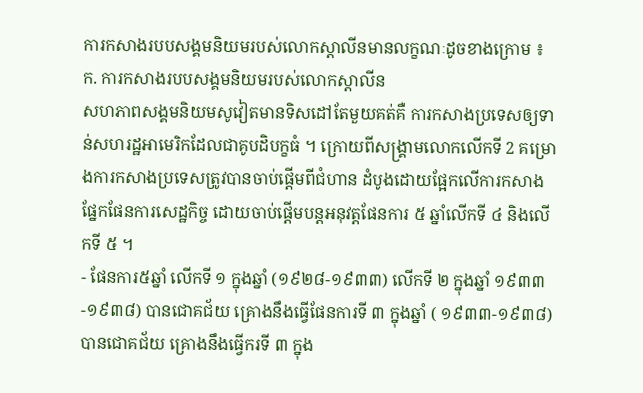ការកសាងរបបសង្គមនិយមរបស់លោកស្ដាលីនមានលក្ខណៈដូចខាងក្រោម ៖
ក. ការកសាងរបបសង្គមនិយមរបស់លោកស្តាលីន
សហភាពសង្គមនិយមសូវៀតមានទិសដៅតែមួយគត់គឺ ការកសាងប្រទេសឲ្យទាន់សហរដ្ឋអាមេរិកដែលជាគូបដិបក្ខធំ ។ ក្រោយពីសង្រ្គាមលោកលើកទី 2 គម្រោងការកសាងប្រទេសត្រូវបានចាប់ផ្ដើមពីជំហាន ដំបូងដោយផ្អែកលើការកសាងផ្នែកផែនការសេដ្ឋកិច្ច ដោយចាប់ផ្ដើមបន្ដអនុវត្តផែនការ ៥ ឆ្នាំលើកទី ៤ និងលើកទី ៥ ។
- ផែនការ៥ឆ្នាំ លើកទី ១ ក្នុងឆ្នាំ (១៩២៨-១៩៣៣) លើកទី ២ ក្នុងឆ្នាំ ១៩៣៣-១៩៣៨) បានជោគជ័យ គ្រោងនឹងធ្វើផែនការទី ៣ ក្នុងឆ្នាំ ( ១៩៣៣-១៩៣៨) បានជោគជ័យ គ្រោងនឹងធ្វើករទី ៣ ក្នុង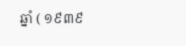ឆ្នាំ ( ១៩៣៩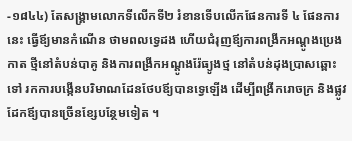-១៨៤៤) តែសង្រ្គាមលោកទីលើកទី២ រំខានទើបលើកផែនការទី ៤ ផែនការនេះ ធ្វើឪ្យមានកំណើន ថាមពលទ្វេដង ហើយជំរុញឪ្យការពង្រីកអណ្ដូងប្រេងកាត ថ្មីនៅតំបន់បាគូ និងការពង្រីកអណ្ដូងរ៉ែធ្យូងថ្ម នៅតំបន់ដុងប្រាសឆ្ពោះទៅ រកការបង្កើនបរិមាណដែនថែបឪ្យបានទ្វេឡើង ដើម្បីពង្រីករោចក្រ និងផ្លូវដែកឪ្យបានច្រើនខ្សែបន្ថែមទៀត ។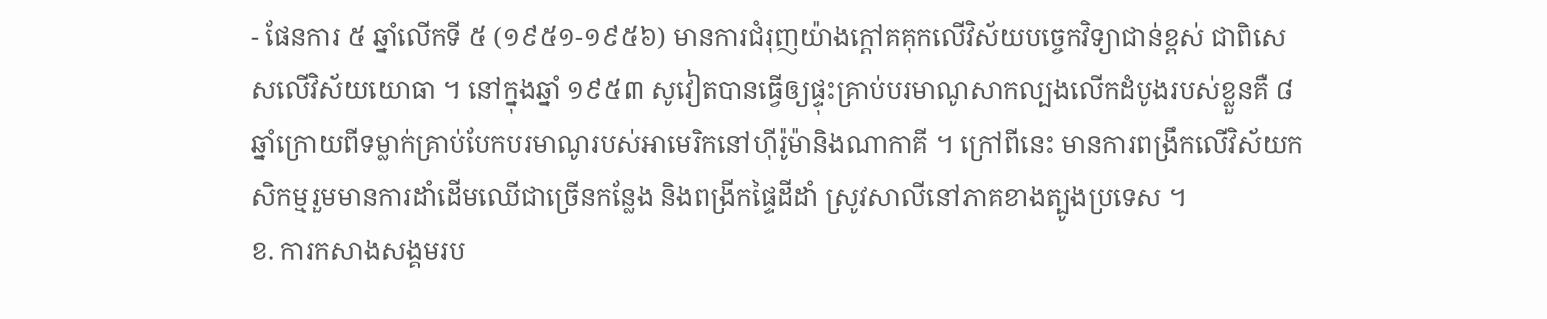- ផែនការ ៥ ឆ្នាំលើកទី ៥ (១៩៥១-១៩៥៦) មានការជំរុញយ៉ាងក្ដៅគគុកលើវិស័យបច្ចេកវិទ្យាជាន់ខ្ពស់ ជាពិសេសលើវិស័យយោធា ។ នៅក្នុងឆ្នាំ ១៩៥៣ សូវៀតបានធ្វើឲ្យផ្ទុះគ្រាប់បរមាណូសាកល្បងលើកដំបូងរបស់ខ្លួនគឺ ៨ ឆ្នាំក្រោយពីទម្លាក់គ្រាប់បែកបរមាណូរបស់អាមេរិកនៅហ៊ីរ៉ូម៉ានិងណាកាគី ។ ក្រៅពីនេះ មានការពង្រឹកលើវិស័យកសិកម្មរួមមានការដាំដើមឈើជាច្រើនកន្លែង និងពង្រីកផ្ទៃដីដាំ ស្រូវសាលីនៅភាគខាងត្បូងប្រទេស ។
ខ. ការកសាងសង្គមរប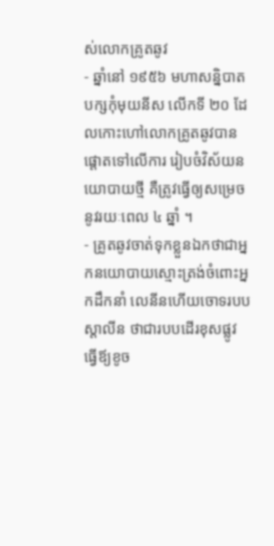ស់លោកគ្រូតឆូវ
- ឆ្នាំនៅ ១៩៥៦ មហាសន្និបាតបក្សកុំមុយនីស លើកទី ២០ ដែលកោះហៅលោកគ្រូតឆូវបានផ្ដោតទៅលើការ រៀបចំវិស័យនយោបាយថ្មី គឺត្រូវធ្វើឲ្យសម្រេចនូវរយៈពេល ៤ ឆ្នាំ ។
- គ្រូតឆូវចាត់ទុកខ្លួនឯកថាជាអ្នកនយោបាយស្មោះត្រង់ចំពោះអ្នកដឹកនាំ លេនីនហើយចោទរបបស្ដាលីន ថាជារបបដើរខុសផ្លូវ ធ្វើឪ្យខូច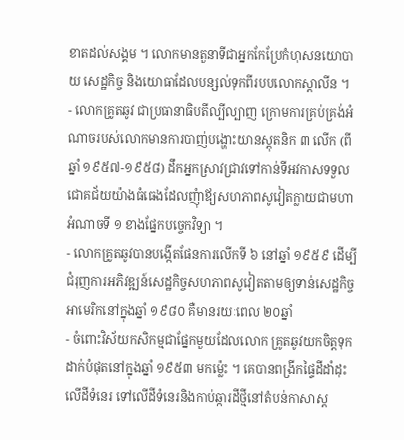ខាតដល់សង្គម ។ លោកមានតួនាទីជាអ្នកកែប្រែកំហុសនយោបាយ សេដ្ឋកិច្ច និងយោធាដែលបន្សល់ទុកពីរបបលោកស្តាលីន ។
- លោកគ្រូតឆូវ ជាប្រធានាធិបតីល្បីល្បាញ ក្រោមការគ្រប់គ្រង់អំណាចរបស់លោកមានការបាញ់បង្ហោះយានស្ដុតនិក ៣ លើក (ពីឆ្នាំ ១៩៥៧-១៩៥៨) ដឹកអ្នកស្រាវជ្រាវទៅកាន់ទីអវកាសទទួលជោគជ័យយ៉ាងធំធេងដែលញុំាឪ្យសហភាពសូវៀតក្លាយជាមហាអំណាចទី ១ ខាងផ្នែកបច្ចេកវិទ្យា ។
- លោកគ្រូតឆូវបានបង្កើតផែនការលើកទី ៦ នៅឆ្នាំ ១៩៥៩ ដើម្បីជំរុញការអភិវឌ្ឍន៍សេដ្ឋកិច្ចសហភាពសូវៀតតាមឲ្យទាន់សេដ្ឋកិច្ចអាមេរិកនៅក្នុងឆ្នាំ ១៩៨០ គឺមានរយៈពេល ២០ឆ្នាំ
- ចំពោះវិស័យកសិកម្មជាផ្នែកមួយដែលលោក គ្រូតឆូវយកចិត្តទុកដាក់បំផុតនៅក្នុងឆ្នាំ ១៩៥៣ មកម្ល៉េះ ។ គេបានពង្រីកផ្ទៃដីដាំដុះលើដីទំនេរ ទៅលើដីទំនេរនិងកាប់ឆ្ការដីថ្មីនៅតំបន់កាសាស្ដ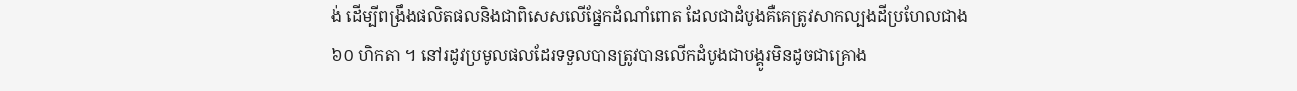ង់ ដើម្បីពង្រឹងផលិតផលនិងជាពិសេសលើផ្នែកដំណាំពោត ដែលជាដំបូងគឺគេត្រូវសាកល្បងដីប្រហែលជាង ៦០ ហិកតា ។ នៅរដូវប្រមូលផលដែរទទួលបានត្រូវបានលើកដំបូងជាបង្គូរមិនដូចជាគ្រោង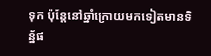ទុក ប៉ុន្តែនៅឆ្នាំក្រោយមកទៀតមានទិន្ន័ផ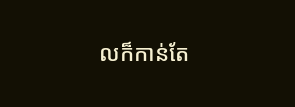លក៏កាន់តែ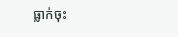ធ្លាក់ចុះ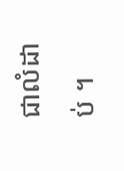ជាលំដាប់ ។